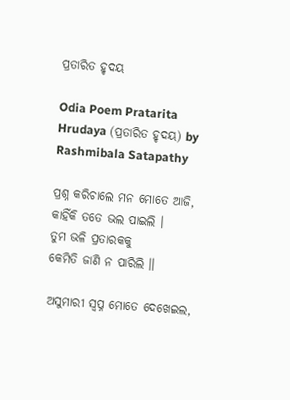ପ୍ରତାରିତ ହୃଦୟ

Odia Poem Pratarita Hrudaya (ପ୍ରତାରିତ ହୃଦୟ) by Rashmibala Satapathy

ପ୍ରଶ୍ନ କରିଚାଲେ ମନ ମୋତେ ଆଜି,
କାହିଁକି ତତେ ଭଲ ପାଇଲି ।
ତୁମ ଭଳି ପ୍ରତାରକକୁ
କେମିତି ଜାଣି ନ ପାରିଲି ॥

ଅସୁମାରୀ ସ୍ୱପ୍ନ ମୋତେ ଦେଖେଇଲ,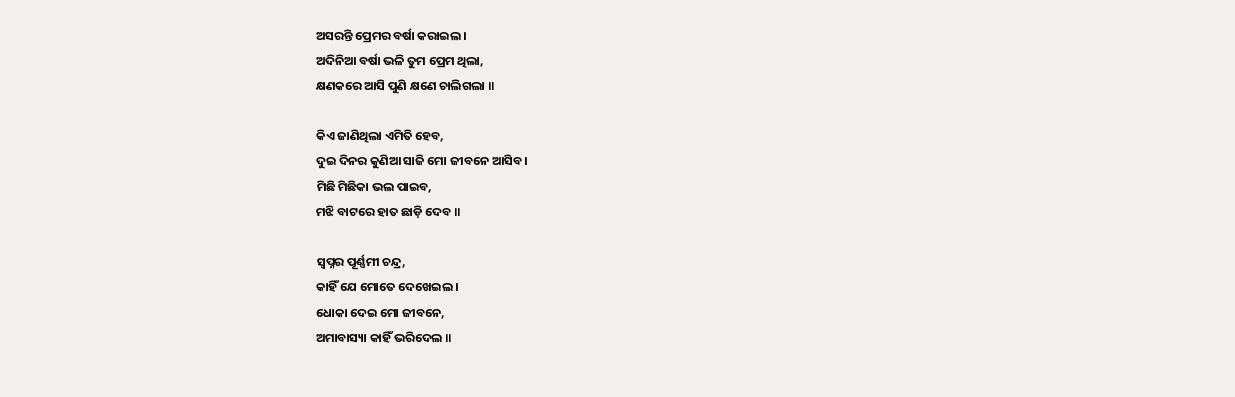ଅସରନ୍ତି ପ୍ରେମର ବର୍ଷା କରାଇଲ ।
ଅଦିନିଆ ବର୍ଷା ଭଳି ତୁମ ପ୍ରେମ ଥିଲା,
କ୍ଷଣକରେ ଆସି ପୁଣି କ୍ଷଣେ ଚାଲିଗଲା ॥

କିଏ ଜାଣିଥିଲା ଏମିତି ହେବ,
ଦୁଇ ଦିନର କୁଣିଆ ସାଜି ମୋ ଜୀବନେ ଆସିବ ।
ମିଛି ମିଛିକା ଭଲ ପାଇବ,
ମଝି ବାଟରେ ହାତ ଛାଡ଼ି ଦେବ ॥

ସ୍ୱପ୍ନର ପୂର୍ଣ୍ଣମୀ ଚନ୍ଦ୍ର,
କାହିଁ ଯେ ମୋତେ ଦେଖେଇଲ ।
ଧୋକା ଦେଇ ମୋ ଜୀବନେ,
ଅମାବାସ୍ୟା କାହିଁ ଭରିଦେଲ ॥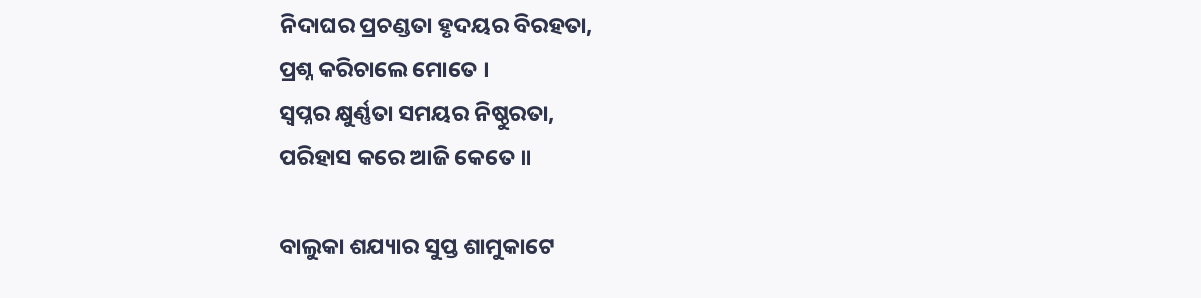ନିଦାଘର ପ୍ରଚଣ୍ଡତା ହୃଦୟର ବିରହତା,
ପ୍ରଶ୍ନ କରିଚାଲେ ମୋତେ ।
ସ୍ୱପ୍ନର କ୍ଷୁର୍ଣ୍ଣତା ସମୟର ନିଷ୍ଠୁରତା,
ପରିହାସ କରେ ଆଜି କେତେ ॥

ବାଲୁକା ଶଯ୍ୟାର ସୁପ୍ତ ଶାମୁକାଟେ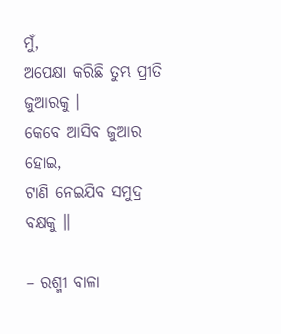ମୁଁ,
ଅପେକ୍ଷା କରିଛି ତୁମ୍ଭ ପ୍ରୀତି ଜୁଆରକୁ ।
କେବେ ଆସିବ ଜୁଆର ହୋଇ,
ଟାଣି ନେଇଯିବ ସମୁଦ୍ର ବକ୍ଷକୁ ॥

– ରଶ୍ମୀ ବାଳା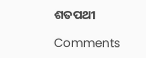ଶତପଥୀ

Comments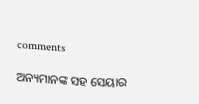comments

ଅନ୍ୟମାନଙ୍କ ସହ ସେୟାର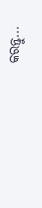କରନ୍ତୁ...